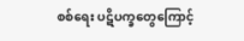စစ်ရေး ပဋိပက္ခတွေကြောင့်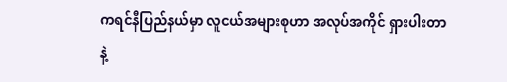ကရင်နီပြည်နယ်မှာ လူငယ်အများစုဟာ အလုပ်အကိုင် ရှားပါးတာနဲ့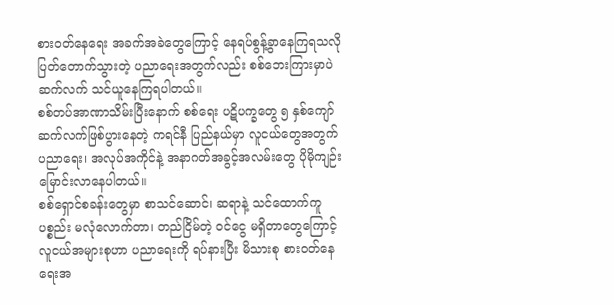စားဝတ်နေရေး အခက်အခဲတွေကြောင့် နေရပ်စွန့်ခွာနေကြရသလို ပြတ်တောက်သွားတဲ့ ပညာရေးအတွက်လည်း စစ်ဘေးကြားမှာပဲ ဆက်လက် သင်ယူနေကြရပါတယ်။
စစ်တပ်အာဏာသိမ်းပြီးနောက် စစ်ရေး ပဋိပက္ခတွေ ၅ နှစ်ကျော် ဆက်လက်ဖြစ်ပွားနေတဲ့ ကရင်နီ ပြည်နယ်မှာ လူငယ်တွေအတွက် ပညာရေး၊ အလုပ်အကိုင်နဲ့ အနာဂတ်အခွင့်အလမ်းတွေ ပိုမိုကျဉ်းမြောင်းလာနေပါတယ်။
စစ်ရှောင်စခန်းတွေမှာ စာသင်ဆောင်၊ ဆရာနဲ့ သင်ထောက်ကူပစ္စည်း မလုံလောက်တာ၊ တည်ငြိမ်တဲ့ ဝင်ငွေ မရှိတာတွေကြောင့် လူငယ်အများစုဟာ ပညာရေးကို ရပ်နားပြီး မိသားစု စားဝတ်နေရေးအ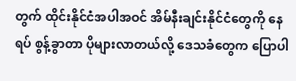တွက် ထိုင်းနိုင်ငံအပါအဝင် အိမ်နီးချင်းနိုင်ငံတွေကို နေရပ် စွန့်ခွာတာ ပိုများလာတယ်လို့ ဒေသခံတွေက ပြောပါ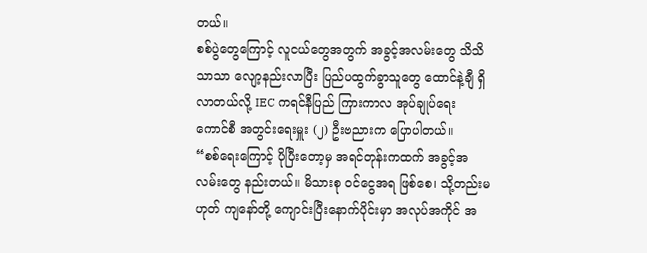တယ်။
စစ်ပွဲတွေကြောင့် လူငယ်တွေအတွက် အခွင့်အလမ်းတွေ သိသိသာသာ လျော့နည်းလာပြီး ပြည်ပထွက်ခွာသူတွေ ထောင်နဲ့ချီ ရှိလာတယ်လို့ IEC ကရင်နီပြည် ကြားကာလ အုပ်ချုပ်ရေး ကောင်စီ အတွင်းရေးမှူး (၂) ဦးဗညားက ပြောပါတယ်။
“စစ်ရေးကြောင့် ပိုပြီးတော့မှ အရင်တုန်းကထက် အခွင့်အလမ်းတွေ နည်းတယ်။ မိသားစု ဝင်ငွေအရ ဖြစ်စေ၊ သို့တည်းမဟုတ် ကျနော်တို့ ကျောင်းပြီးနောက်ပိုင်းမှာ အလုပ်အကိုင် အ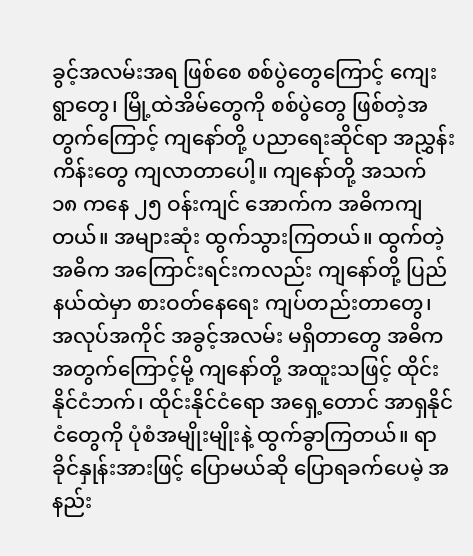ခွင့်အလမ်းအရ ဖြစ်စေ စစ်ပွဲတွေကြောင့် ကျေးရွာတွေ၊ မြို့ထဲအိမ်တွေကို စစ်ပွဲတွေ ဖြစ်တဲ့အတွက်ကြောင့် ကျနော်တို့ ပညာရေးဆိုင်ရာ အညွှန်းကိန်းတွေ ကျလာတာပေါ့။ ကျနော်တို့ အသက် ၁၈ ကနေ ၂၅ ဝန်းကျင် အောက်က အဓိကကျတယ်။ အများဆုံး ထွက်သွားကြတယ်။ ထွက်တဲ့ အဓိက အကြောင်းရင်းကလည်း ကျနော်တို့ ပြည်နယ်ထဲမှာ စားဝတ်နေရေး ကျပ်တည်းတာတွေ၊ အလုပ်အကိုင် အခွင့်အလမ်း မရှိတာတွေ အဓိကအတွက်ကြောင့်မို့ ကျနော်တို့ အထူးသဖြင့် ထိုင်းနိုင်ငံဘက်၊ ထိုင်းနိုင်ငံရော အရှေ့တောင် အာရှနိုင်ငံတွေကို ပုံစံအမျိုးမျိုးနဲ့ ထွက်ခွာကြတယ်။ ရာခိုင်နှုန်းအားဖြင့် ပြောမယ်ဆို ပြောရခက်ပေမဲ့ အနည်း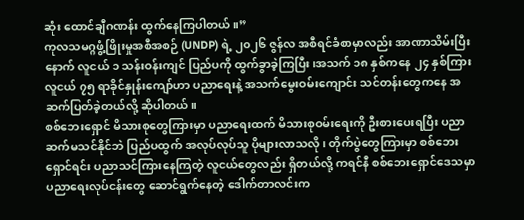ဆုံး ထောင်ချီဂဏန်း ထွက်နေကြပါတယ်။”
ကုလသမဂ္ဂဖွံ့ဖြိုးမှုအစီအစဉ် (UNDP) ရဲ့ ၂၀၂၆ ဇွန်လ အစီရင်ခံစာမှာလည်း အာဏာသိမ်းပြီးနောက် လူငယ် ၁ သန်းဝန်းကျင် ပြည်ပကို ထွက်ခွာခဲ့ကြပြီး၊အသက် ၁၈ နှစ်ကနေ ၂၄ နှစ်ကြား လူငယ် ၇၅ ရာခိုင်နှုန်းကျော်ဟာ ပညာရေးနဲ့ အသက်မွေးဝမ်းကျောင်း သင်တန်းတွေကနေ အဆက်ပြတ်ခဲ့တယ်လို့ ဆိုပါတယ်။
စစ်ဘေးရှောင် မိသားစုတွေကြားမှာ ပညာရေးထက် မိသားစုဝမ်းရေးကို ဦးစားပေးရပြီး ပညာ ဆက်မသင်နိုင်ဘဲ ပြည်ပထွက် အလုပ်လုပ်သူ ပိုများလာသလို၊ တိုက်ပွဲတွေကြားမှာ စစ်ဘေးရှောင်ရင်း ပညာသင်ကြားနေကြတဲ့ လူငယ်တွေလည်း ရှိတယ်လို့ ကရင်နီ စစ်ဘေးရှောင်ဒေသမှာ ပညာရေးလုပ်ငန်းတွေ ဆောင်ရွက်နေတဲ့ ဒေါက်တာလင်းက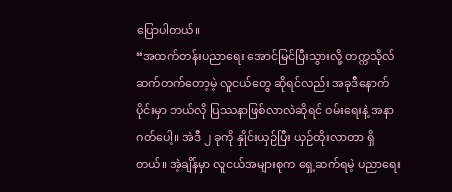ပြောပါတယ်။
“အထက်တန်းပညာရေး အောင်မြင်ပြီးသွားလို့ တက္ကသိုလ် ဆက်တက်တော့မဲ့ လူငယ်တွေ ဆိုရင်လည်း အခုဒီနောက်ပိုင်းမှာ ဘယ်လို ပြဿနာဖြစ်လာလဲဆိုရင် ဝမ်းရေးနဲ့ အနာဂတ်ပေါ့။ အဲဒီ ၂ ခုကို နှိုင်းယှဉ်ပြီး ယှဉ်ထိုးလာတာ ရှိတယ်။ အဲ့ချိန်မှာ လူငယ်အများစုက ရှေ့ဆက်ရမဲ့ ပညာရေး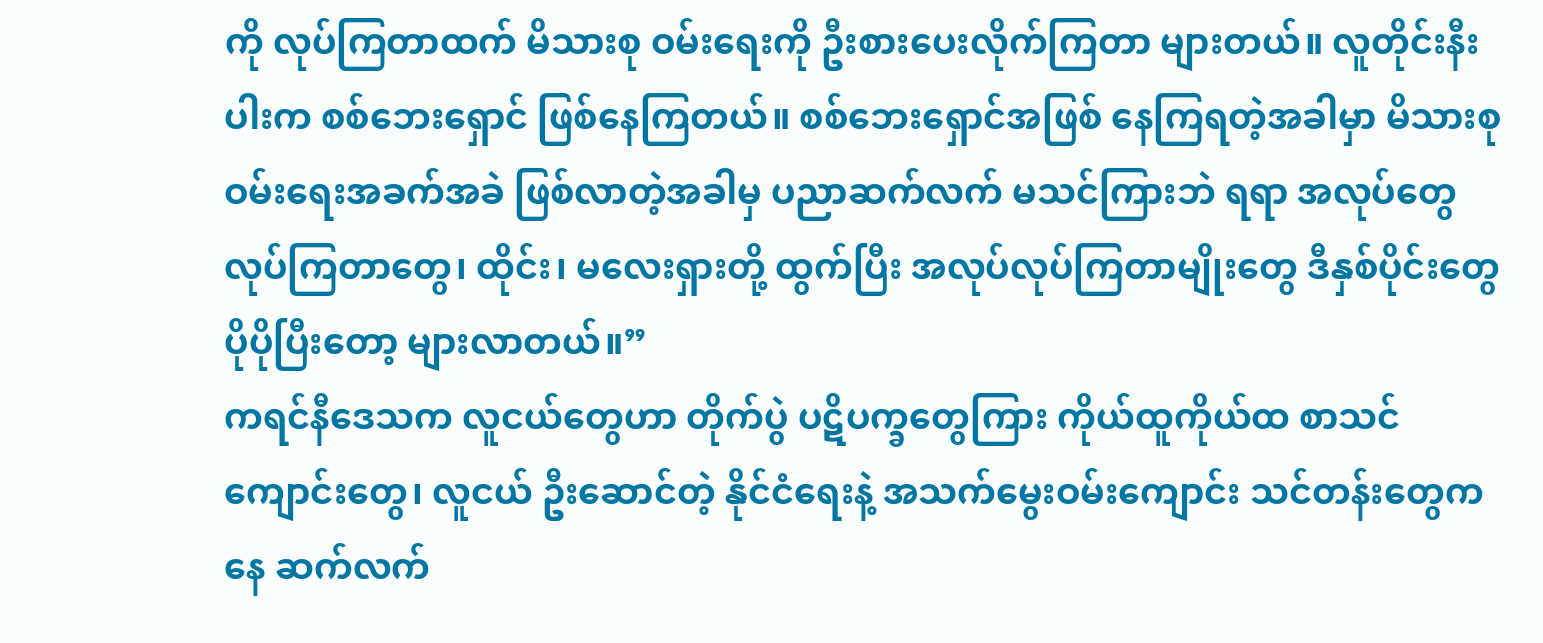ကို လုပ်ကြတာထက် မိသားစု ဝမ်းရေးကို ဦးစားပေးလိုက်ကြတာ များတယ်။ လူတိုင်းနီးပါးက စစ်ဘေးရှောင် ဖြစ်နေကြတယ်။ စစ်ဘေးရှောင်အဖြစ် နေကြရတဲ့အခါမှာ မိသားစု ဝမ်းရေးအခက်အခဲ ဖြစ်လာတဲ့အခါမှ ပညာဆက်လက် မသင်ကြားဘဲ ရရာ အလုပ်တွေ လုပ်ကြတာတွေ၊ ထိုင်း၊ မလေးရှားတို့ ထွက်ပြီး အလုပ်လုပ်ကြတာမျိုးတွေ ဒီနှစ်ပိုင်းတွေ ပိုပိုပြီးတော့ များလာတယ်။”
ကရင်နီဒေသက လူငယ်တွေဟာ တိုက်ပွဲ ပဋိပက္ခတွေကြား ကိုယ်ထူကိုယ်ထ စာသင်ကျောင်းတွေ၊ လူငယ် ဦးဆောင်တဲ့ နိုင်ငံရေးနဲ့ အသက်မွေးဝမ်းကျောင်း သင်တန်းတွေကနေ ဆက်လက်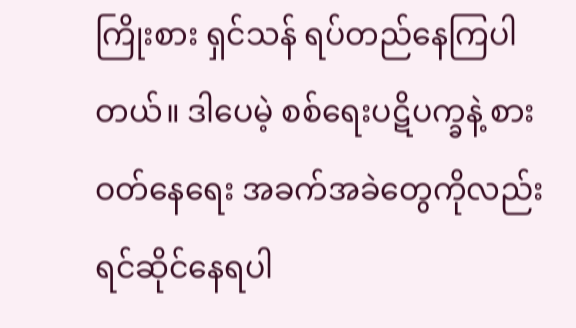ကြိုးစား ရှင်သန် ရပ်တည်နေကြပါတယ်။ ဒါပေမဲ့ စစ်ရေးပဋိပက္ခနဲ့ စားဝတ်နေရေး အခက်အခဲတွေကိုလည်း ရင်ဆိုင်နေရပါ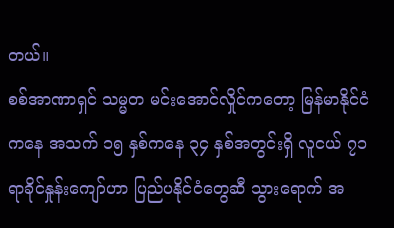တယ်။
စစ်အာဏာရှင် သမ္မတ မင်းအောင်လှိုင်ကတော့ မြန်မာနိုင်ငံကနေ အသက် ၁၅ နှစ်ကနေ ၃၄ နှစ်အတွင်းရှိ လူငယ် ၇၁ ရာခိုင်နှုန်းကျော်ဟာ ပြည်ပနိုင်ငံတွေဆီ သွားရောက် အ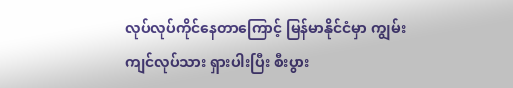လုပ်လုပ်ကိုင်နေတာကြောင့် မြန်မာနိုင်ငံမှာ ကျွမ်းကျင်လုပ်သား ရှားပါးပြီး စီးပွား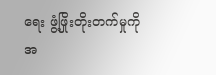ရေး ဖွံ့ဖြိုးတိုးတက်မှုကို အ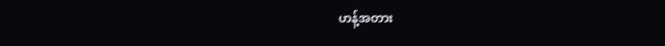ဟန့်အတား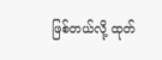ဖြစ်တယ်လို့ ထုတ်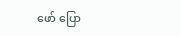ဖော် ပြော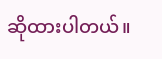ဆိုထားပါတယ်။